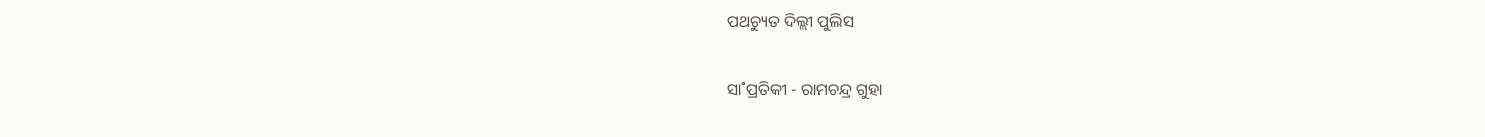ପଥଚ୍ୟୁତ ଦିଲ୍ଲୀ ପୁଲିସ

ସା˚ପ୍ରତିକୀ - ରାମଚନ୍ଦ୍ର ଗୁହା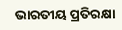ଭାରତୀୟ ପ୍ରତିରକ୍ଷା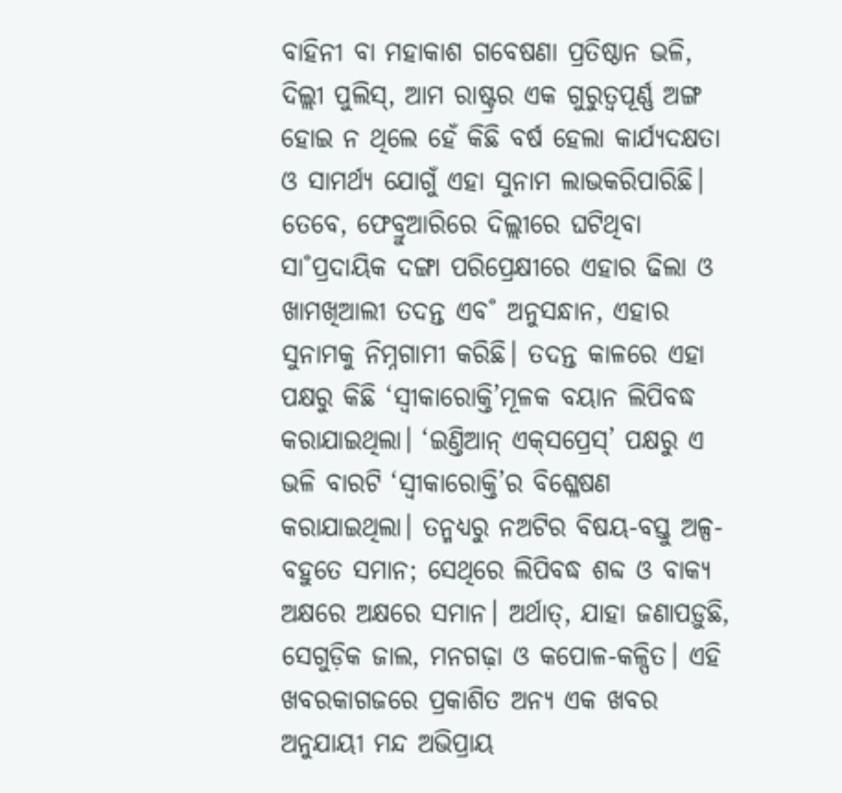ବାହିନୀ ବା ମହାକାଶ ଗବେଷଣା ପ୍ରତିଷ୍ଠାନ ଭଳି, ଦିଲ୍ଲୀ ପୁଲିସ୍‌, ଆମ ରାଷ୍ଟ୍ରର ଏକ ଗୁରୁତ୍ବପୂର୍ଣ୍ଣ ଅଙ୍ଗ ହୋଇ ନ ଥିଲେ ହେଁ କିଛି ବର୍ଷ ହେଲା କାର୍ଯ୍ୟଦକ୍ଷତା ଓ ସାମର୍ଥ୍ୟ ଯୋଗୁଁ ଏହା ସୁନାମ ଲାଭକରିପାରିଛି। ତେବେ, ଫେବ୍ରୁଆରିରେ ଦିଲ୍ଲୀରେ ଘଟିଥିବା ସା˚ପ୍ରଦାୟିକ ଦଙ୍ଗା ପରିପ୍ରେକ୍ଷୀରେ ଏହାର ଢିଲା ଓ ଖାମଖିଆଲୀ ତଦନ୍ତ ଏବ˚ ଅନୁସନ୍ଧାନ, ଏହାର ସୁନାମକୁ ନିମ୍ନଗାମୀ କରିଛି। ତଦନ୍ତ କାଳରେ ଏହା ପକ୍ଷରୁ କିଛି ‘ସ୍ବୀକାରୋକ୍ତି’ମୂଳକ ବୟାନ ଲିପିବଦ୍ଧ କରାଯାଇଥିଲା। ‘ଇଣ୍ତିଆନ୍‌ ଏକ୍‌ସପ୍ରେସ୍‌’ ପକ୍ଷରୁ ଏ ଭଳି ବାରଟି ‘ସ୍ବୀକାରୋକ୍ତି’ର ବିଶ୍ଳେଷଣ କରାଯାଇଥିଲା। ତନ୍ମଧ୍ୟରୁ ନଅଟିର ବିଷୟ-ବସ୍ତୁ ଅଳ୍ପ-ବହୁତେ ସମାନ; ସେଥିରେ ଲିପିବଦ୍ଧ ଶବ୍ଦ ଓ ବାକ୍ୟ ଅକ୍ଷରେ ଅକ୍ଷରେ ସମାନ। ଅର୍ଥାତ୍‌, ଯାହା ଜଣାପଡ଼ୁଛି, ସେଗୁଡ଼ିକ ଜାଲ, ମନଗଢ଼ା ଓ କପୋଳ-କଳ୍ପିତ। ଏହି ଖବରକାଗଜରେ ପ୍ରକାଶିତ ଅନ୍ୟ ଏକ ଖବର ଅନୁଯାୟୀ ମନ୍ଦ ଅଭିପ୍ରାୟ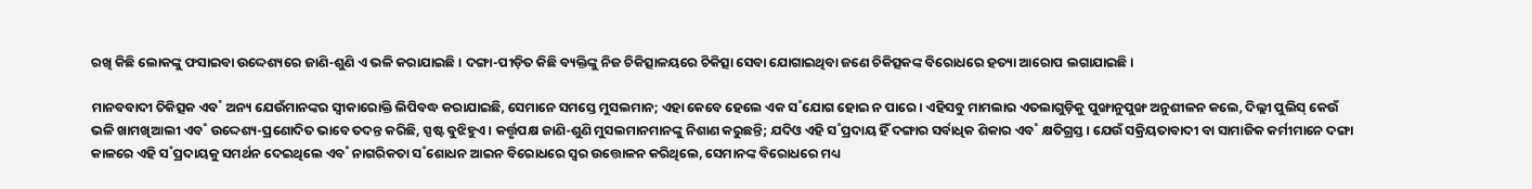ରଖି କିଛି ଲୋକଙ୍କୁ ଫସାଇବା ଉଦ୍ଦେଶ୍ୟରେ ଜାଣି-ଶୁଣି ଏ ଭଳି କରାଯାଇଛି। ଦଙ୍ଗା-ପୀଡ଼ିତ କିଛି ବ୍ୟକ୍ତିଙ୍କୁ ନିଜ ଚିକିତ୍ସାଳୟରେ ଚିକିତ୍ସା ସେବା ଯୋଗାଇଥିବା ଜଣେ ଚିକିତ୍ସକଙ୍କ ବିରୋଧରେ ହତ୍ୟା ଆରୋପ ଲଗାଯାଇଛି।

ମାନବବାଦୀ ଚିକିତ୍ସକ ଏବ˚ ଅନ୍ୟ ଯେଉଁମାନଙ୍କର ସ୍ବୀକାରୋକ୍ତି ଲିପିବଦ୍ଧ କରାଯାଇଛି, ସେମାନେ ସମସ୍ତେ ମୁସଲମାନ; ଏହା କେବେ ହେଲେ ଏକ ସ˚ଯୋଗ ହୋଇ ନ ପାରେ। ଏହିସବୁ ମାମଲାର ଏତଲାଗୁଡ଼ିକୁ ପୁଙ୍ଖାନୁପୁଙ୍ଖ ଅନୁଶୀଳନ କଲେ, ଦିଲ୍ଲୀ ପୁଲିସ୍‌ କେଉଁ ଭଳି ଖାମଖିଆଲୀ ଏବ˚ ଉଦ୍ଦେଶ୍ୟ-ପ୍ରଣୋଦିତ ଭାବେ ତଦନ୍ତ କରିଛି, ସ୍ପଷ୍ଟ ବୁଝିହୁଏ। କର୍ତ୍ତୃପକ୍ଷ ଜାଣି-ଶୁଣି ମୁସଲମାନମାନଙ୍କୁ ନିଶାଣ କରୁଛନ୍ତି; ଯଦିଓ ଏହି ସ˚ପ୍ରଦାୟ ହିଁ ଦଙ୍ଗାର ସର୍ବାଧିକ ଶିକାର ଏବ˚ କ୍ଷତିଗ୍ରସ୍ତ। ଯେଉଁ ସକ୍ରିୟତାବାଦୀ ବା ସାମାଜିକ କର୍ମୀମାନେ ଦଙ୍ଗା କାଳରେ ଏହି ସ˚ପ୍ରଦାୟକୁ ସମର୍ଥନ ଦେଇଥିଲେ ଏବ˚ ନାଗରିକତା ସ˚ଶୋଧନ ଆଇନ ବିରୋଧରେ ସ୍ବର ଉତ୍ତୋଳନ କରିଥିଲେ, ସେମାନଙ୍କ ବିରୋଧରେ ମଧ୍ୟ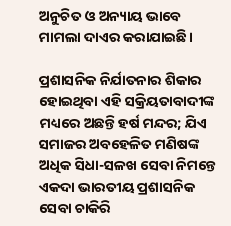ଅନୁଚିତ ଓ ଅନ୍ୟାୟ ଭାବେ ମାମଲା ଦାଏର କରାଯାଇଛି।

ପ୍ରଶାସନିକ ନିର୍ଯାତନାର ଶିକାର ହୋଇଥିବା ଏହି ସକ୍ରିୟତାବାଦୀଙ୍କ ମଧ୍ୟରେ ଅଛନ୍ତି ହର୍ଷ ମନ୍ଦର; ଯିଏ ସମାଜର ଅବହେଳିତ ମଣିଷଙ୍କ ଅଧିକ ସିଧା-ସଳଖ ସେବା ନିମନ୍ତେ ଏକଦା ଭାରତୀୟ ପ୍ରଶାସନିକ ସେବା ଚାକିରି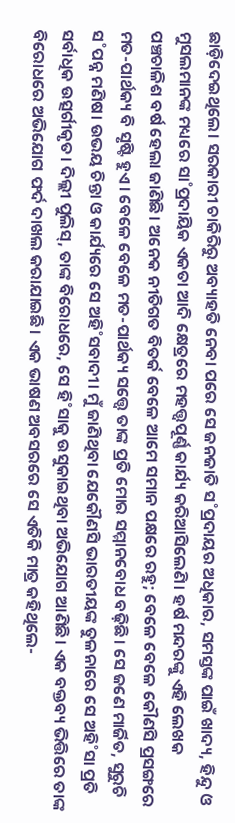ଛାଡ଼ିଦେଇଥିଲେ। ସରକାରୀ ଚାକିରିରୁ ଅବ୍ୟାହତି ନେବା ପରେ ସେ ଜନଜାତି ସ˚ପ୍ରଦାୟର ଅଧିକାର, ସମସ୍ତଙ୍କ ପାଇଁ ଖାଦ୍ୟ, ହିନ୍ଦୁ ଓ ମୁସଲମାନଙ୍କ ମଧ୍ୟରେ ସା˚ପ୍ରଦାୟିକ ଏକତା ଆଦି କ୍ଷେତ୍ରରେ ମହତ୍ତ୍ବପୂର୍ଣ୍ଣ କାର୍ଯ୍ୟ କରିଆସିଲେଣି। ହର୍ଷ ମନ୍ଦରଙ୍କୁ ଏହି ଲେଖକ ପଞ୍ଚଚାଳିଶ ବର୍ଷ ହେଲା ଜାଣିଛି। ଅନେକ ନୀତିଗତ ବିତର୍କ ବେଳେ ଆମେ ସମାନ ପକ୍ଷରେ ରହୁ; ବେଳେ ବେଳେ କୌଣସି ପ୍ରସଙ୍ଗରେ ମତ-ପାର୍ଥକ୍ୟ ବି ସୃଷ୍ଟି ହୁଏ। ବେଳେ ବେଳେ ମତ-ପାର୍ଥକ୍ୟ ସତ୍ତ୍ବେ ତାଙ୍କ ପ୍ରତି ମୋର ସମ୍ମାନବୋଧ ବଢ଼ିଛି। ସେ ଜଣେ ମାର୍ଜିତ, ସୁରୁଚି ସ˚ପନ୍ନ ମଣିଷ। ଉଭୟ ଚିନ୍ତା ଓ କାର୍ଯ୍ୟରେ ସେ ଅହି˚ସବାଦୀ। ମୁଁ ଜାଣିଥିବା ଯେକୌଣସି ଭାରତୀୟଙ୍କ ତୁଳନାରେ ସେ ଅହି˚ସା ପ୍ରତି ସର୍ବାଧିକ ଉତ୍ସର୍ଗୀକୃତ। ଦିଲ୍ଲୀ ପୁଲିସ୍‌, ତାଙ୍କ ବିରୋଧରେ, ସେ ହି˚ସାକୁ ଉସୁକାଇଥିବା ଅଭିଯୋଗ ଆଣିଛି। ଏକ ବକ୍ତବ୍ୟ ଭିତ୍ତିରେ ତାଙ୍କ ବିରୋଧରେ ଅଭିଯୋଗ ଫର୍ଦ ଦାଖଲ କରାଯାଇଛି। ଏକ ଭାଷଣ ଅବସରରେ ସେ ଏତିକି ମାତ୍ର କହିଥିଲେ-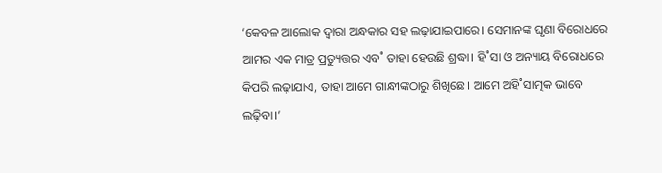‘କେବଳ ଆଲୋକ ଦ୍ବାରା ଅନ୍ଧକାର ସହ ଲଢ଼ାଯାଇପାରେ। ସେମାନଙ୍କ ଘୃଣା ବିରୋଧରେ ଆମର ଏକ ମାତ୍ର ପ୍ରତ୍ୟୁତ୍ତର ଏବ˚ ତାହା ହେଉଛି ଶ୍ରଦ୍ଧା। ହି˚ସା ଓ ଅନ୍ୟାୟ ବିରୋଧରେ କିପରି ଲଢ଼ାଯାଏ, ତାହା ଆମେ ଗାନ୍ଧୀଙ୍କଠାରୁ ଶିଖିଛେ। ଆମେ ଅହି˚ସାତ୍ମକ ଭାବେ ଲଢ଼ିବା।’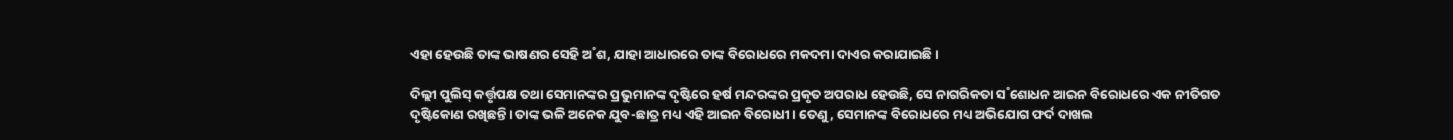ଏହା ହେଉଛି ତାଙ୍କ ଭାଷଣର ସେହି ଅ˚ଶ, ଯାହା ଆଧାରରେ ତାଙ୍କ ବିରୋଧରେ ମକଦମା ଦାଏର କରାଯାଇଛି।

ଦିଲ୍ଲୀ ପୁଲିସ୍‌ କର୍ତ୍ତୃପକ୍ଷ ତଥା ସେମାନଙ୍କର ପ୍ରଭୁମାନଙ୍କ ଦୃଷ୍ଟିରେ ହର୍ଷ ମନ୍ଦରଙ୍କର ପ୍ରକୃତ ଅପରାଧ ହେଉଛି, ସେ ନାଗରିକତା ସ˚ଶୋଧନ ଆଇନ ବିରୋଧରେ ଏକ ନୀତିଗତ ଦୃଷ୍ଟିକୋଣ ରଖିଛନ୍ତି। ତାଙ୍କ ଭଳି ଅନେକ ଯୁବ-ଛାତ୍ର ମଧ୍ୟ ଏହି ଆଇନ ବିରୋଧୀ। ତେଣୁ, ସେମାନଙ୍କ ବିରୋଧରେ ମଧ୍ୟ ଅଭିଯୋଗ ଫର୍ଦ ଦାଖଲ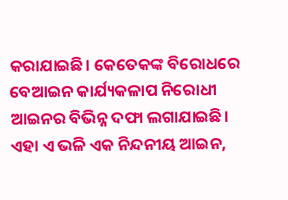କରାଯାଇଛି। କେତେକଙ୍କ ବିରୋଧରେ ବେଆଇନ କାର୍ଯ୍ୟକଳାପ ନିରୋଧୀ ଆଇନର ବିଭିନ୍ନ ଦଫା ଲଗାଯାଇଛି। ଏହା ଏ ଭଳି ଏକ ନିନ୍ଦନୀୟ ଆଇନ,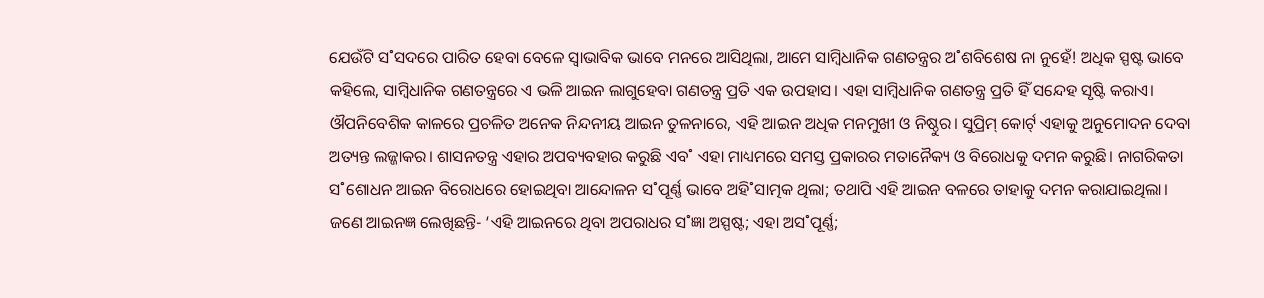ଯେଉଁଟି ସ˚ସଦରେ ପାରିତ ହେବା ବେଳେ ସ୍ବାଭାବିକ ଭାବେ ମନରେ ଆସିଥିଲା, ଆମେ ସାମ୍ବିଧାନିକ ଗଣତନ୍ତ୍ରର ଅ˚ଶବିଶେଷ ନା ନୁହେଁ! ଅଧିକ ସ୍ପଷ୍ଟ ଭାବେ କହିଲେ, ସାମ୍ବିଧାନିକ ଗଣତନ୍ତ୍ରରେ ଏ ଭଳି ଆଇନ ଲାଗୁହେବା ଗଣତନ୍ତ୍ର ପ୍ରତି ଏକ ଉପହାସ। ଏହା ସାମ୍ବିଧାନିକ ଗଣତନ୍ତ୍ର ପ୍ରତି ହିଁ ସନ୍ଦେହ ସୃଷ୍ଟି କରାଏ। ଔପନିବେଶିକ କାଳରେ ପ୍ରଚଳିତ ଅନେକ ନିନ୍ଦନୀୟ ଆଇନ ତୁଳନାରେ, ଏହି ଆଇନ ଅଧିକ ମନମୁଖୀ ଓ ନିଷ୍ଠୁର। ସୁପ୍ରିମ୍‌ କୋର୍ଟ‌୍‌ ଏହାକୁ ଅନୁମୋଦନ ଦେବା ଅତ୍ୟନ୍ତ ଲଜ୍ଜାକର। ଶାସନତନ୍ତ୍ର ଏହାର ଅପବ୍ୟବହାର କରୁଛି ଏବ˚ ଏହା ମାଧ୍ୟମରେ ସମସ୍ତ ପ୍ରକାରର ମତାନୈକ୍ୟ ଓ ବିରୋଧକୁ ଦମନ କରୁଛି। ନାଗରିକତା ସ˚ଶୋଧନ ଆଇନ ବିରୋଧରେ ହୋଇଥିବା ଆନ୍ଦୋଳନ ସ˚ପୂର୍ଣ୍ଣ ଭାବେ ଅହି˚ସାତ୍ମକ ଥିଲା; ତଥାପି ଏହି ଆଇନ ବଳରେ ତାହାକୁ ଦମନ କରାଯାଇଥିଲା। ଜଣେ ଆଇନଜ୍ଞ ଲେଖିଛନ୍ତି- ‘ଏହି ଆଇନରେ ଥିବା ଅପରାଧର ସ˚ଜ୍ଞା ଅସ୍ପଷ୍ଟ; ଏହା ଅସ˚ପୂର୍ଣ୍ଣ;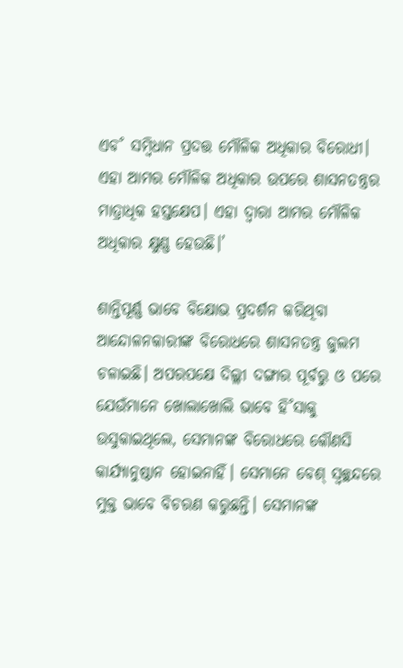ଏବ˚ ସମ୍ବିଧାନ ପ୍ରଦତ୍ତ ମୌଳିକ ଅଧିକାର ବିରୋଧୀ। ଏହା ଆମର ମୌଳିକ ଅଧିକାର ଉପରେ ଶାସନତନ୍ତ୍ରର ମାତ୍ରାଧିକ ହସ୍ତକ୍ଷେପ। ଏହା ଦ୍ବାରା ଆମର ମୌଳିକ ଅଧିକାର କ୍ଷୁଣ୍ଣ ହେଉଛି।’

ଶାନ୍ତିପୂର୍ଣ୍ଣ ଭାବେ ବିକ୍ଷୋଭ ପ୍ରଦର୍ଶନ କରିଥିବା ଆନ୍ଦୋଳନକାରୀଙ୍କ ବିରୋଧରେ ଶାସନତନ୍ତ୍ର ଜୁଲମ ଚଳାଇଛି। ଅପରପକ୍ଷେ ଦିଲ୍ଲୀ ଦଙ୍ଗାର ପୂର୍ବରୁ ଓ ପରେ ଯେଉଁମାନେ ଖୋଲାଖୋଲି ଭାବେ ହି˚ସାକୁ ଉସୁକାଇଥିଲେ, ସେମାନଙ୍କ ବିରୋଧରେ କୌଣସି କାର୍ଯ୍ୟାନୁଷ୍ଠାନ ହୋଇନାହିଁ। ସେମାନେ ବେଶ୍‌ ସ୍ବଚ୍ଛନ୍ଦରେ ମୁକ୍ତ ଭାବେ ବିଚରଣ କରୁଛନ୍ତି। ସେମାନଙ୍କ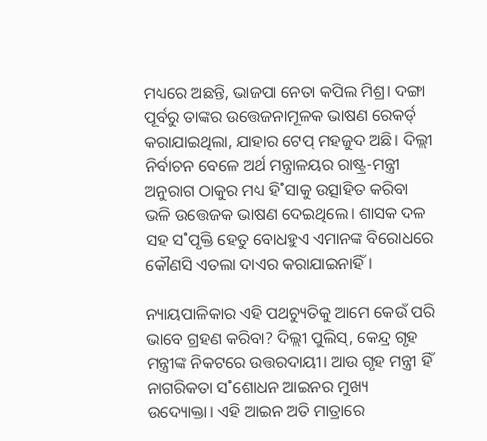ମଧ୍ୟରେ ଅଛନ୍ତି, ଭାଜପା ନେତା କପିଲ ମିଶ୍ର। ଦଙ୍ଗା ପୂର୍ବରୁ ତାଙ୍କର ଉତ୍ତେଜନାମୂଳକ ଭାଷଣ ରେକର୍ଡ‌୍‌ କରାଯାଇଥିଲା, ଯାହାର ଟେପ୍‌ ମହଜୁଦ ଅଛି। ଦିଲ୍ଲୀ ନିର୍ବାଚନ ବେଳେ ଅର୍ଥ ମନ୍ତ୍ରାଳୟର ରାଷ୍ଟ୍ର-ମନ୍ତ୍ରୀ ଅନୁରାଗ ଠାକୁର ମଧ୍ୟ ହି˚ସାକୁ ଉତ୍ସାହିତ କରିବା ଭଳି ଉତ୍ତେଜକ ଭାଷଣ ଦେଇଥିଲେ। ଶାସକ ଦଳ ସହ ସ˚ପୃକ୍ତି ହେତୁ ବୋଧହୁଏ ଏମାନଙ୍କ ବିରୋଧରେ କୌଣସି ଏତଲା ଦାଏର କରାଯାଇନାହିଁ।

ନ୍ୟାୟପାଳିକାର ଏହି ପଥଚ୍ୟୁତିକୁ ଆମେ କେଉଁ ପରି ଭାବେ ଗ୍ରହଣ କରିବା? ଦିଲ୍ଲୀ ପୁଲିସ୍‌, କେନ୍ଦ୍ର ଗୃହ ମନ୍ତ୍ରୀଙ୍କ ନିକଟରେ ଉତ୍ତରଦାୟୀ। ଆଉ ଗୃହ ମନ୍ତ୍ରୀ ହିଁ ନାଗରିକତା ସ˚ଶୋଧନ ଆଇନର ମୁଖ୍ୟ ଉଦ୍ୟୋକ୍ତା। ଏହି ଆଇନ ଅତି ମାତ୍ରାରେ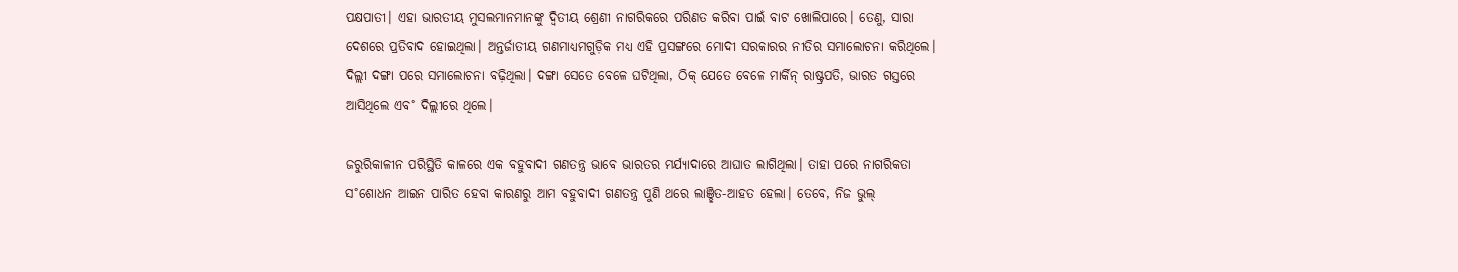ପକ୍ଷପାତୀ। ଏହା ଭାରତୀୟ ମୁସଲମାନମାନଙ୍କୁ ଦ୍ବିତୀୟ ଶ୍ରେଣୀ ନାଗରିକରେ ପରିଣତ କରିବା ପାଇଁ ବାଟ ଖୋଲିପାରେ। ତେଣୁ, ସାରା ଦେଶରେ ପ୍ରତିବାଦ ହୋଇଥିଲା। ଅନ୍ତର୍ଜାତୀୟ ଗଣମାଧ୍ୟମଗୁଡ଼ିକ ମଧ୍ୟ ଏହି ପ୍ରସଙ୍ଗରେ ମୋଦୀ ସରକାରର ନୀତିର ସମାଲୋଚନା କରିଥିଲେ। ଦିଲ୍ଲୀ ଦଙ୍ଗା ପରେ ସମାଲୋଚନା ବଢ଼ିଥିଲା। ଦଙ୍ଗା ସେତେ ବେଳେ ଘଟିଥିଲା, ଠିକ୍‌ ଯେତେ ବେଳେ ମାର୍କିନ୍‌ ରାଷ୍ଟ୍ରପତି, ଭାରତ ଗସ୍ତରେ ଆସିଥିଲେ ଏବ˚ ଦିଲ୍ଲୀରେ ଥିଲେ।

ଜରୁରିକାଳୀନ ପରିସ୍ଥିତି କାଳରେ ଏକ ବହୁବାଦୀ ଗଣତନ୍ତ୍ର ଭାବେ ଭାରତର ମର୍ଯ୍ୟାଦାରେ ଆଘାତ ଲାଗିଥିଲା। ତାହା ପରେ ନାଗରିକତା ସ˚ଶୋଧନ ଆଇନ ପାରିତ ହେବା କାରଣରୁ ଆମ ବହୁବାଦୀ ଗଣତନ୍ତ୍ର ପୁଣି ଥରେ ଲାଞ୍ଛିତ-ଆହତ ହେଲା। ତେବେ, ନିଜ ଭୁଲ୍‌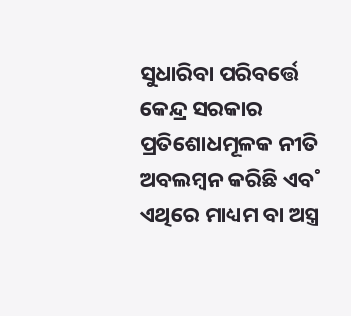ସୁଧାରିବା ପରିବର୍ତ୍ତେ କେନ୍ଦ୍ର ସରକାର ପ୍ରତିଶୋଧମୂଳକ ନୀତି ଅବଲମ୍ବନ କରିଛି ଏବ˚ ଏଥିରେ ମାଧ୍ୟମ ବା ଅସ୍ତ୍ର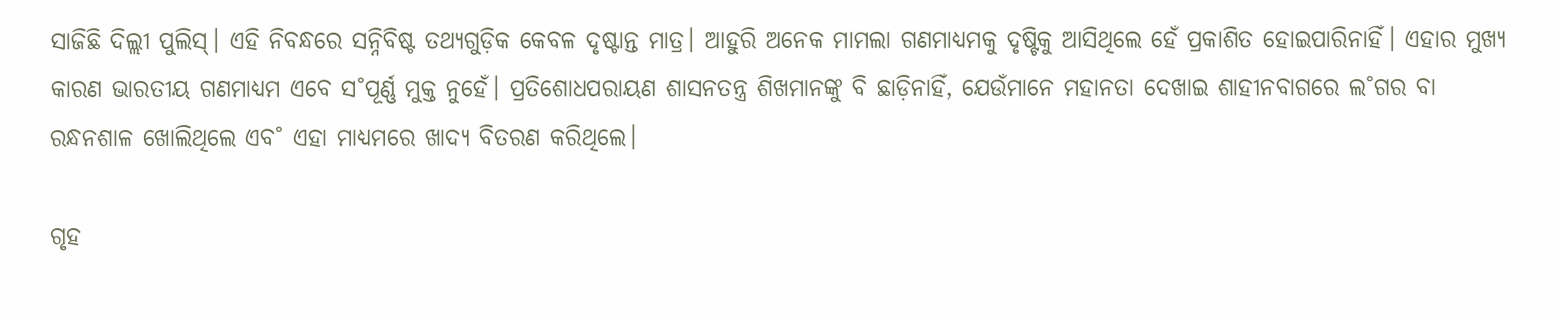ସାଜିଛି ଦିଲ୍ଲୀ ପୁଲିସ୍‌। ଏହି ନିବନ୍ଧରେ ସନ୍ନିବିଷ୍ଟ ତଥ୍ୟଗୁଡ଼ିକ କେବଳ ଦୃଷ୍ଟାନ୍ତ ମାତ୍ର। ଆହୁରି ଅନେକ ମାମଲା ଗଣମାଧ୍ୟମକୁ ଦୃଷ୍ଟିକୁ ଆସିଥିଲେ ହେଁ ପ୍ରକାଶିତ ହୋଇପାରିନାହିଁ। ଏହାର ମୁଖ୍ୟ କାରଣ ଭାରତୀୟ ଗଣମାଧ୍ୟମ ଏବେ ସ˚ପୂର୍ଣ୍ଣ ମୁକ୍ତ ନୁହେଁ। ପ୍ରତିଶୋଧପରାୟଣ ଶାସନତନ୍ତ୍ର ଶିଖମାନଙ୍କୁ ବି ଛାଡ଼ିନାହିଁ, ଯେଉଁମାନେ ମହାନତା ଦେଖାଇ ଶାହୀନବାଗରେ ଲ˚ଗର ବା ରନ୍ଧନଶାଳ ଖୋଲିଥିଲେ ଏବ˚ ଏହା ମାଧ୍ୟମରେ ଖାଦ୍ୟ ବିତରଣ କରିଥିଲେ।

ଗୃହ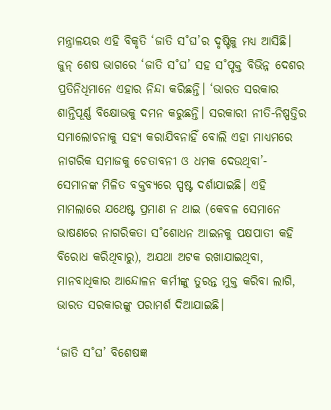ମନ୍ତ୍ରାଳୟର ଏହି ବିକୃତି ‘ଜାତି ସ˚ଘ’ର ଦୃଷ୍ଟିକୁ ମଧ୍ୟ ଆସିଛି। ଜୁନ୍‌ ଶେଷ ଭାଗରେ ‘ଜାତି ସ˚ଘ’ ସହ ସ˚ପୃକ୍ତ ବିଭିନ୍ନ ଦେଶର ପ୍ରତିନିଧିମାନେ ଏହାର ନିନ୍ଦା କରିଛନ୍ତି। ‘ଭାରତ ସରକାର ଶାନ୍ତିପୂର୍ଣ୍ଣ ବିକ୍ଷୋଭକୁ ଦମନ କରୁଛନ୍ତି। ସରକାରୀ ନୀତି-ନିଷ୍ପତ୍ତିର ସମାଲୋଚନାକୁ ସହ୍ୟ କରାଯିବନାହିଁ ବୋଲି ଏହା ମାଧ୍ୟମରେ ନାଗରିକ ସମାଜକୁ ଚେତାବନୀ ଓ ଧମକ ଦେଉଥିବା’- ସେମାନଙ୍କ ମିଳିତ ବକ୍ତବ୍ୟରେ ସ୍ପଷ୍ଟ ଦର୍ଶାଯାଇଛି। ଏହି ମାମଲାରେ ଯଥେଷ୍ଟ ପ୍ରମାଣ ନ ଥାଇ (କେବଳ ସେମାନେ ଭାଷଣରେ ନାଗରିକତା ସ˚ଶୋଧନ ଆଇନକୁ ପକ୍ଷପାତୀ କହି ବିରୋଧ କରିଥିବାରୁ), ଅଯଥା ଅଟକ ରଖାଯାଇଥିବା, ମାନବାଧିକାର ଆନ୍ଦୋଳନ କର୍ମୀଙ୍କୁ ତୁରନ୍ତ ମୁକ୍ତ କରିବା ଲାଗି, ଭାରତ ସରକାରଙ୍କୁ ପରାମର୍ଶ ଦିଆଯାଇଛି।

‘ଜାତି ସ˚ଘ’ ବିଶେଷଜ୍ଞ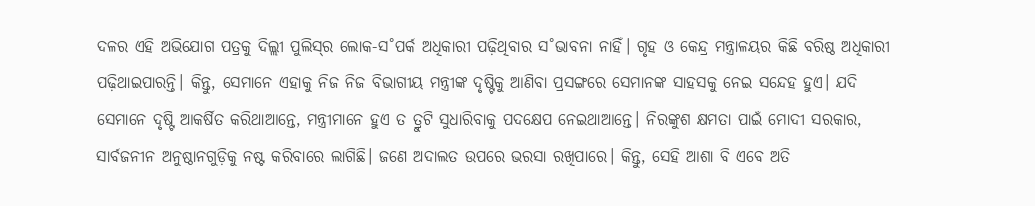ଦଳର ଏହି ଅଭିଯୋଗ ପତ୍ରକୁ ଦିଲ୍ଲୀ ପୁଲିସ୍‌ର ଲୋକ-ସ˚ପର୍କ ଅଧିକାରୀ ପଢ଼ିଥିବାର ସ˚ଭାବନା ନାହିଁ। ଗୃହ ଓ କେନ୍ଦ୍ର ମନ୍ତ୍ରାଳୟର କିଛି ବରିଷ୍ଠ ଅଧିକାରୀ ପଢ଼ିଥାଇପାରନ୍ତି। କିନ୍ତୁ, ସେମାନେ ଏହାକୁ ନିଜ ନିଜ ବିଭାଗୀୟ ମନ୍ତ୍ରୀଙ୍କ ଦୃଷ୍ଟିକୁ ଆଣିବା ପ୍ରସଙ୍ଗରେ ସେମାନଙ୍କ ସାହସକୁ ନେଇ ସନ୍ଦେହ ହୁଏ। ଯଦି ସେମାନେ ଦୃଷ୍ଟି ଆକର୍ଷିତ କରିଥାଆନ୍ତେ, ମନ୍ତ୍ରୀମାନେ ହୁଏ ତ ତ୍ରୁଟି ସୁଧାରିବାକୁ ପଦକ୍ଷେପ ନେଇଥାଆନ୍ତେ। ନିରଙ୍କୁଶ କ୍ଷମତା ପାଇଁ ମୋଦୀ ସରକାର, ସାର୍ବଜନୀନ ଅନୁଷ୍ଠାନଗୁଡ଼ିକୁ ନଷ୍ଟ କରିବାରେ ଲାଗିଛି। ଜଣେ ଅଦାଲତ ଉପରେ ଭରସା ରଖିପାରେ। କିନ୍ତୁ, ସେହି ଆଶା ବି ଏବେ ଅତି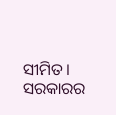ସୀମିତ। ସରକାରର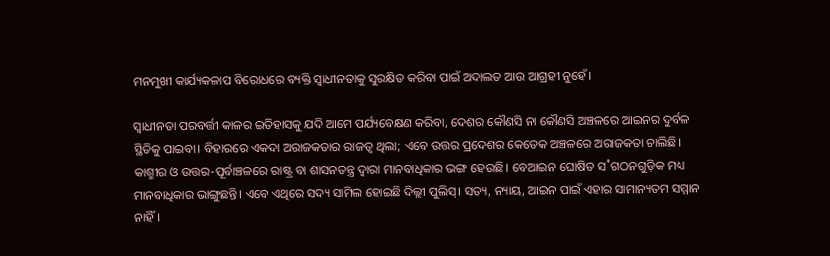ମନମୁଖୀ କାର୍ଯ୍ୟକଳାପ ବିରୋଧରେ ବ୍ୟକ୍ତି ସ୍ବାଧୀନତାକୁ ସୁରକ୍ଷିତ କରିବା ପାଇଁ ଅଦାଲତ ଆଉ ଆଗ୍ରହୀ ନୁହେଁ।

ସ୍ବାଧୀନତା ପରବର୍ତ୍ତୀ କାଳର ଇତିହାସକୁ ଯଦି ଆମେ ପର୍ଯ୍ୟବେକ୍ଷଣ କରିବା, ଦେଶର କୌଣସି ନା କୌଣସି ଅଞ୍ଚଳରେ ଆଇନର ଦୁର୍ବଳ ସ୍ଥିତିକୁ ପାଇବା। ବିହାରରେ ଏକଦା ଅରାଜକତାର ରାଜତ୍ବ ଥିଲା; ଏବେ ଉତ୍ତର ପ୍ରଦେଶର କେତେକ ଅଞ୍ଚଳରେ ଅରାଜକତା ଚାଲିଛି। କାଶ୍ମୀର ଓ ଉତ୍ତର-ପୂର୍ବାଞ୍ଚଳରେ ରାଷ୍ଟ୍ର ବା ଶାସନତନ୍ତ୍ର ଦ୍ବାରା ମାନବାଧିକାର ଭଙ୍ଗ ହେଉଛି। ବେଆଇନ ଘୋଷିତ ସ˚ଗଠନଗୁଡ଼ିକ ମଧ୍ୟ ମାନବାଧିକାର ଭାଙ୍ଗୁଛନ୍ତି। ଏବେ ଏଥିରେ ସଦ୍ୟ ସାମିଲ ହୋଇଛି ଦିଲ୍ଲୀ ପୁଲିସ୍‌। ସତ୍ୟ, ନ୍ୟାୟ, ଆଇନ ପାଇଁ ଏହାର ସାମାନ୍ୟତମ ସମ୍ମାନ ନାହିଁ।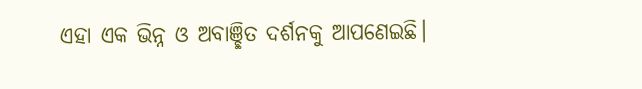ଏହା ଏକ ଭିନ୍ନ ଓ ଅବାଞ୍ଛିତ ଦର୍ଶନକୁ ଆପଣେଇଛି।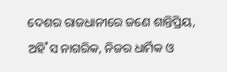ଦେଶର ରାଜଧାନୀରେ ଜଣେ ଶାନ୍ତିପ୍ରିୟ, ଅହି˚ସ ନାଗରିକ, ନିଜର ଧାର୍ମିକ ଓ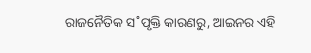ରାଜନୈତିକ ସ˚ପୃକ୍ତି କାରଣରୁ, ଆଇନର ଏହି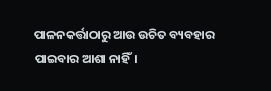ପାଳନକର୍ତ୍ତାଠାରୁ ଆଉ ଉଚିତ ବ୍ୟବହାର ପାଇବାର ଆଶା ନାହିଁ।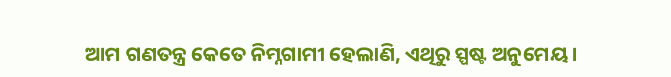ଆମ ଗଣତନ୍ତ୍ର କେତେ ନିମ୍ନଗାମୀ ହେଲାଣି, ଏଥିରୁ ସ୍ପଷ୍ଟ ଅନୁମେୟ।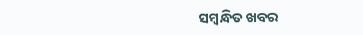ସମ୍ବନ୍ଧିତ ଖବର